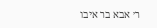ר׳ אבא בר איבו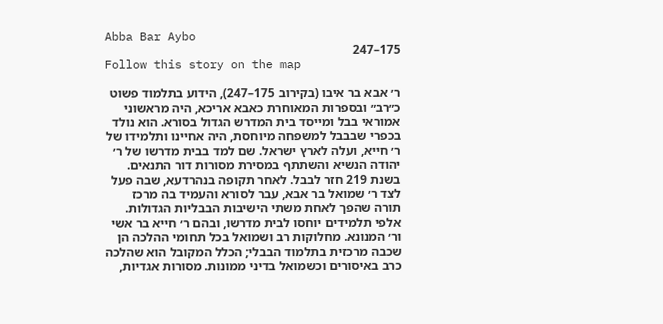Abba Bar Aybo
175–247
Follow this story on the map

ר׳ אבא בר איבו (בקירוב 175–247), הידוע בתלמוד פשוט כ״רב״ ובספרות המאוחרת כאבא אריכא, היה מראשוני אמוראי בבל ומייסד בית המדרש הגדול בסורא. הוא נולד בכפרי שבבבל למשפחה מיוחסת, היה אחיינו ותלמידו של ר׳ חייא, ועלה לארץ ישראל. שם למד בבית מדרשו של ר׳ יהודה הנשיא והשתתף במסירת מסורות דור התנאים. בשנת 219 חזר לבבל. לאחר תקופה בנהרדעא, שבה פעל לצד ר׳ שמואל בר אבא, עבר לסורא והעמיד בה מרכז תורה שהפך לאחת משתי הישיבות הבבליות הגדולות. אלפי תלמידים יוחסו לבית מדרשו, ובהם ר׳ חייא בר אשי ור׳ המנונא. מחלוקות רב ושמואל בכל תחומי ההלכה הן שכבה מרכזית בתלמוד הבבלי; הכלל המקובל הוא שהלכה כרב באיסורים וכשמואל בדיני ממונות. מסורות אגדיות,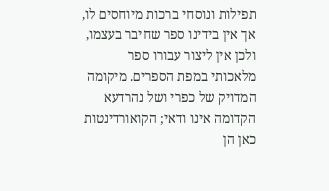תפילות ונוסחי ברכות מיוחסים לו, אך אין בידינו ספר שחיבר בעצמו, ולכן אין ליצור עבורו ספר מלאכותי במפת הספרים. מיקומה המדויק של כפרי ושל נהרדעא הקדומה אינו ודאי; הקואורדינטות כאן הן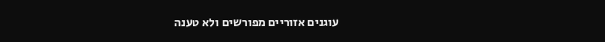עוגנים אזוריים מפורשים ולא טענה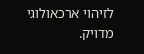לזיהוי ארכאולוגי מדויק.